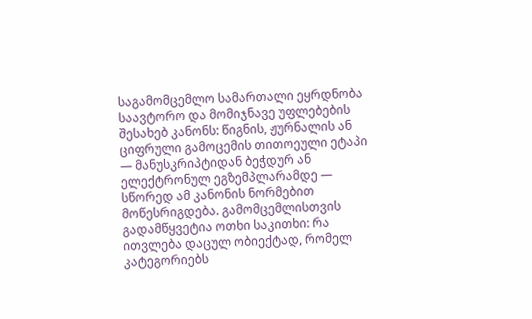საგამომცემლო სამართალი ეყრდნობა საავტორო და მომიჯნავე უფლებების შესახებ კანონს: წიგნის, ჟურნალის ან ციფრული გამოცემის თითოეული ეტაპი — მანუსკრიპტიდან ბეჭდურ ან ელექტრონულ ეგზემპლარამდე — სწორედ ამ კანონის ნორმებით მოწესრიგდება. გამომცემლისთვის გადამწყვეტია ოთხი საკითხი: რა ითვლება დაცულ ობიექტად, რომელ კატეგორიებს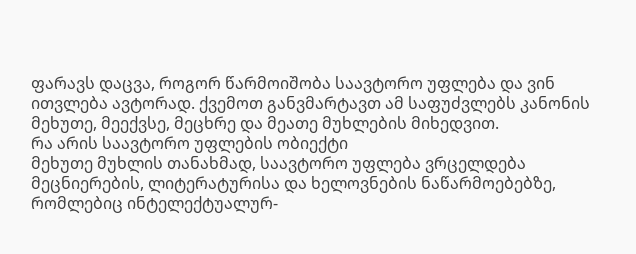ფარავს დაცვა, როგორ წარმოიშობა საავტორო უფლება და ვინ ითვლება ავტორად. ქვემოთ განვმარტავთ ამ საფუძვლებს კანონის მეხუთე, მეექვსე, მეცხრე და მეათე მუხლების მიხედვით.
რა არის საავტორო უფლების ობიექტი
მეხუთე მუხლის თანახმად, საავტორო უფლება ვრცელდება მეცნიერების, ლიტერატურისა და ხელოვნების ნაწარმოებებზე, რომლებიც ინტელექტუალურ-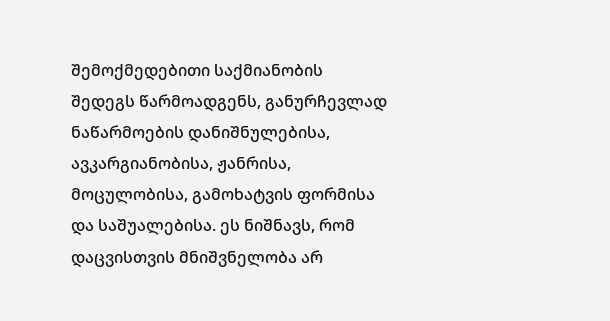შემოქმედებითი საქმიანობის შედეგს წარმოადგენს, განურჩევლად ნაწარმოების დანიშნულებისა, ავკარგიანობისა, ჟანრისა, მოცულობისა, გამოხატვის ფორმისა და საშუალებისა. ეს ნიშნავს, რომ დაცვისთვის მნიშვნელობა არ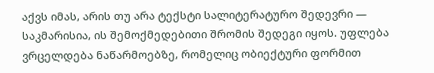აქვს იმას, არის თუ არა ტექსტი სალიტერატურო შედევრი — საკმარისია, ის შემოქმედებითი შრომის შედეგი იყოს. უფლება ვრცელდება ნაწარმოებზე, რომელიც ობიექტური ფორმით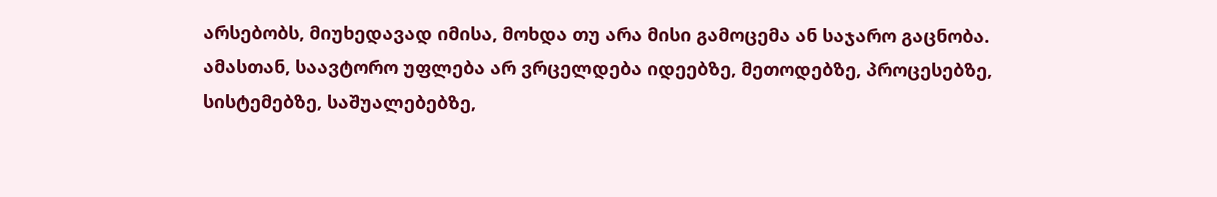არსებობს, მიუხედავად იმისა, მოხდა თუ არა მისი გამოცემა ან საჯარო გაცნობა.
ამასთან, საავტორო უფლება არ ვრცელდება იდეებზე, მეთოდებზე, პროცესებზე, სისტემებზე, საშუალებებზე,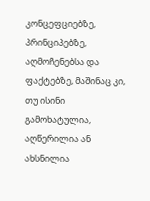კონცეფციებზე, პრინციპებზე, აღმოჩენებსა და ფაქტებზე, მაშინაც კი, თუ ისინი გამოხატულია, აღწერილია ან ახსნილია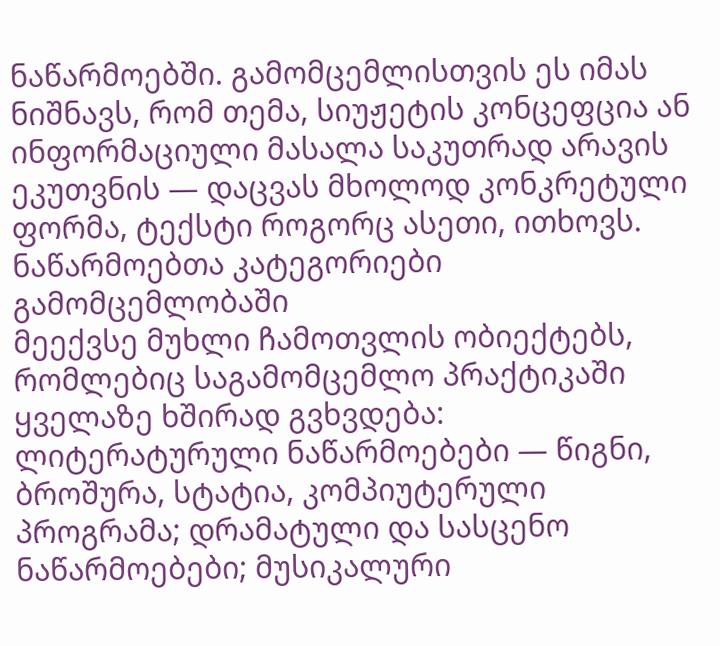ნაწარმოებში. გამომცემლისთვის ეს იმას ნიშნავს, რომ თემა, სიუჟეტის კონცეფცია ან ინფორმაციული მასალა საკუთრად არავის ეკუთვნის — დაცვას მხოლოდ კონკრეტული ფორმა, ტექსტი როგორც ასეთი, ითხოვს.
ნაწარმოებთა კატეგორიები გამომცემლობაში
მეექვსე მუხლი ჩამოთვლის ობიექტებს, რომლებიც საგამომცემლო პრაქტიკაში ყველაზე ხშირად გვხვდება: ლიტერატურული ნაწარმოებები — წიგნი, ბროშურა, სტატია, კომპიუტერული პროგრამა; დრამატული და სასცენო ნაწარმოებები; მუსიკალური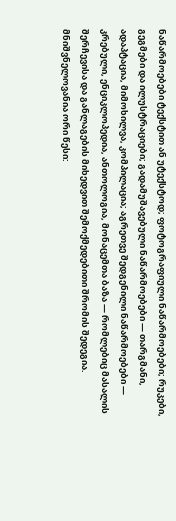ნაწარმოებები ტექსტით ან უტექსტოდ; ფოტოგრაფიული ნაწარმოებები; რუკები, გეგმები და ილუსტრაციები; გადამუშავებული ნაწარმოებები — თარგმანი, ადაპტაცია, მიმოხილვა, კომპილაცია; აგრეთვე შედგენილი ნაწარმოებები — კრებული, ენციკლოპედია, ანთოლოგია, მონაცემთა ბაზა — რომლებიც მასალის შერჩევისა და განლაგების მიხედვით შემოქმედებითი შრომის შედეგია.
მნიშვნელოვანია ორი წესი: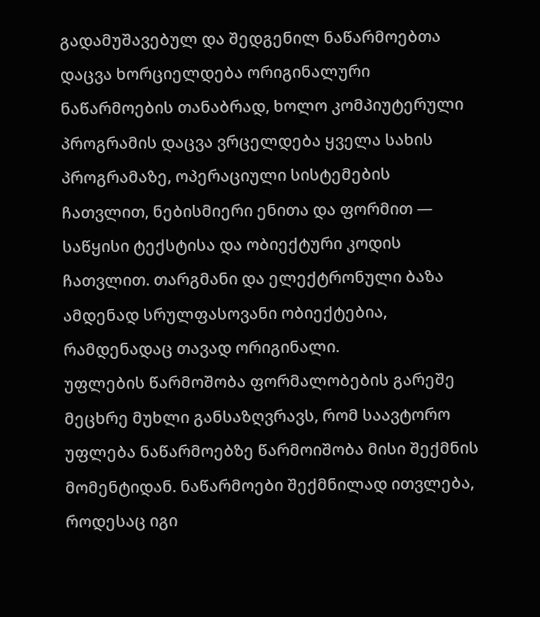გადამუშავებულ და შედგენილ ნაწარმოებთა დაცვა ხორციელდება ორიგინალური ნაწარმოების თანაბრად, ხოლო კომპიუტერული პროგრამის დაცვა ვრცელდება ყველა სახის პროგრამაზე, ოპერაციული სისტემების ჩათვლით, ნებისმიერი ენითა და ფორმით — საწყისი ტექსტისა და ობიექტური კოდის ჩათვლით. თარგმანი და ელექტრონული ბაზა ამდენად სრულფასოვანი ობიექტებია, რამდენადაც თავად ორიგინალი.
უფლების წარმოშობა ფორმალობების გარეშე
მეცხრე მუხლი განსაზღვრავს, რომ საავტორო უფლება ნაწარმოებზე წარმოიშობა მისი შექმნის მომენტიდან. ნაწარმოები შექმნილად ითვლება, როდესაც იგი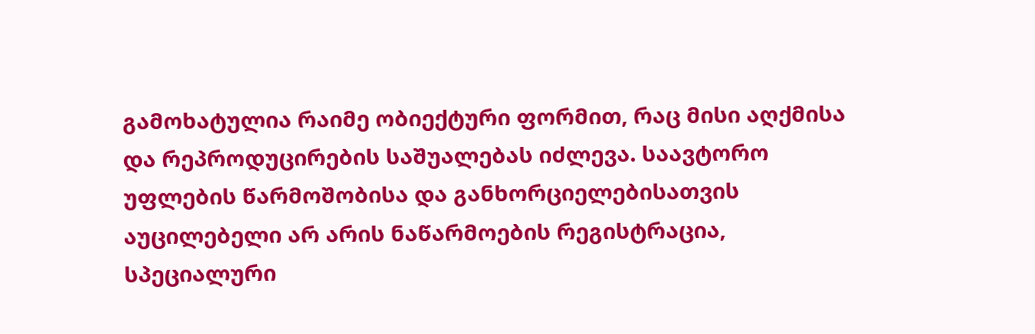გამოხატულია რაიმე ობიექტური ფორმით, რაც მისი აღქმისა და რეპროდუცირების საშუალებას იძლევა. საავტორო უფლების წარმოშობისა და განხორციელებისათვის აუცილებელი არ არის ნაწარმოების რეგისტრაცია, სპეციალური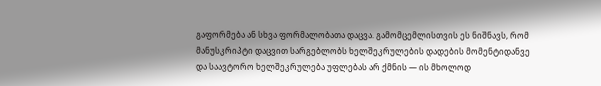გაფორმება ან სხვა ფორმალობათა დაცვა. გამომცემლისთვის ეს ნიშნავს, რომ მანუსკრიპტი დაცვით სარგებლობს ხელშეკრულების დადების მომენტიდანვე და საავტორო ხელშეკრულება უფლებას არ ქმნის — ის მხოლოდ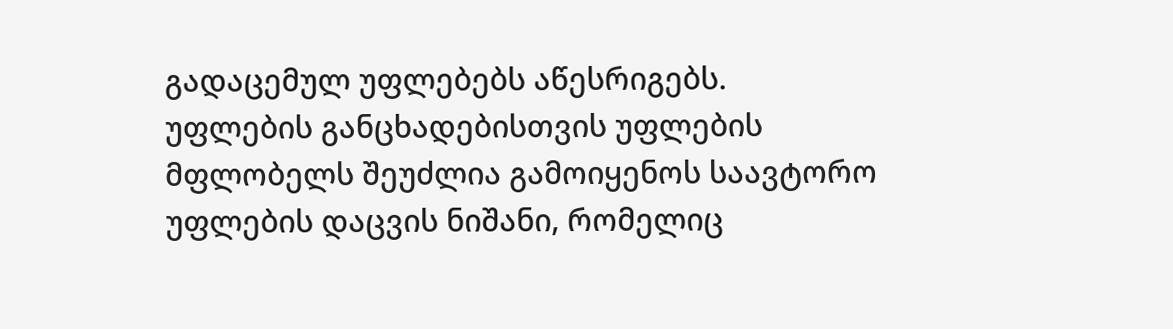გადაცემულ უფლებებს აწესრიგებს.
უფლების განცხადებისთვის უფლების მფლობელს შეუძლია გამოიყენოს საავტორო უფლების დაცვის ნიშანი, რომელიც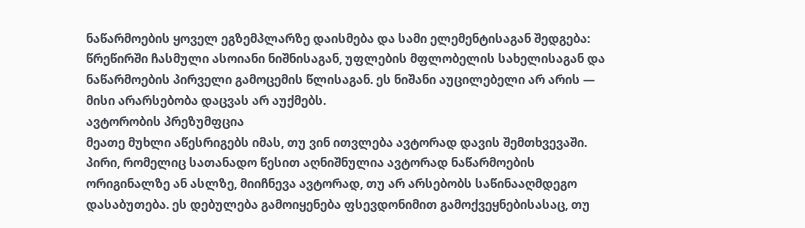ნაწარმოების ყოველ ეგზემპლარზე დაისმება და სამი ელემენტისაგან შედგება: წრეწირში ჩასმული ასოიანი ნიშნისაგან, უფლების მფლობელის სახელისაგან და ნაწარმოების პირველი გამოცემის წლისაგან. ეს ნიშანი აუცილებელი არ არის — მისი არარსებობა დაცვას არ აუქმებს.
ავტორობის პრეზუმფცია
მეათე მუხლი აწესრიგებს იმას, თუ ვინ ითვლება ავტორად დავის შემთხვევაში. პირი, რომელიც სათანადო წესით აღნიშნულია ავტორად ნაწარმოების ორიგინალზე ან ასლზე, მიიჩნევა ავტორად, თუ არ არსებობს საწინააღმდეგო დასაბუთება. ეს დებულება გამოიყენება ფსევდონიმით გამოქვეყნებისასაც, თუ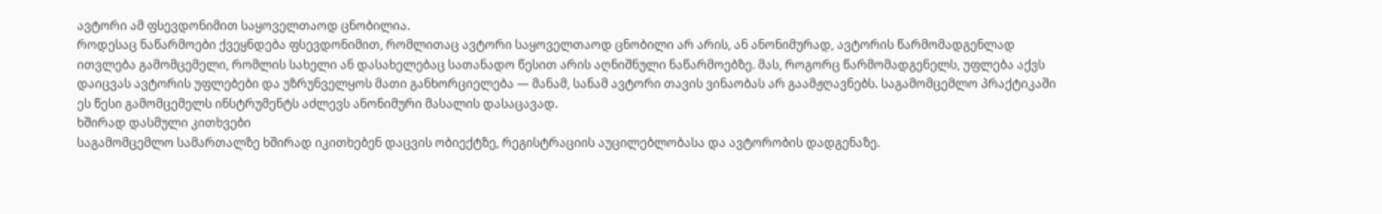ავტორი ამ ფსევდონიმით საყოველთაოდ ცნობილია.
როდესაც ნაწარმოები ქვეყნდება ფსევდონიმით, რომლითაც ავტორი საყოველთაოდ ცნობილი არ არის, ან ანონიმურად, ავტორის წარმომადგენლად ითვლება გამომცემელი, რომლის სახელი ან დასახელებაც სათანადო წესით არის აღნიშნული ნაწარმოებზე. მას, როგორც წარმომადგენელს, უფლება აქვს დაიცვას ავტორის უფლებები და უზრუნველყოს მათი განხორციელება — მანამ, სანამ ავტორი თავის ვინაობას არ გაამჟღავნებს. საგამომცემლო პრაქტიკაში ეს წესი გამომცემელს ინსტრუმენტს აძლევს ანონიმური მასალის დასაცავად.
ხშირად დასმული კითხვები
საგამომცემლო სამართალზე ხშირად იკითხებენ დაცვის ობიექტზე, რეგისტრაციის აუცილებლობასა და ავტორობის დადგენაზე.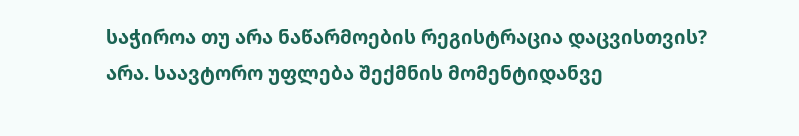საჭიროა თუ არა ნაწარმოების რეგისტრაცია დაცვისთვის?
არა. საავტორო უფლება შექმნის მომენტიდანვე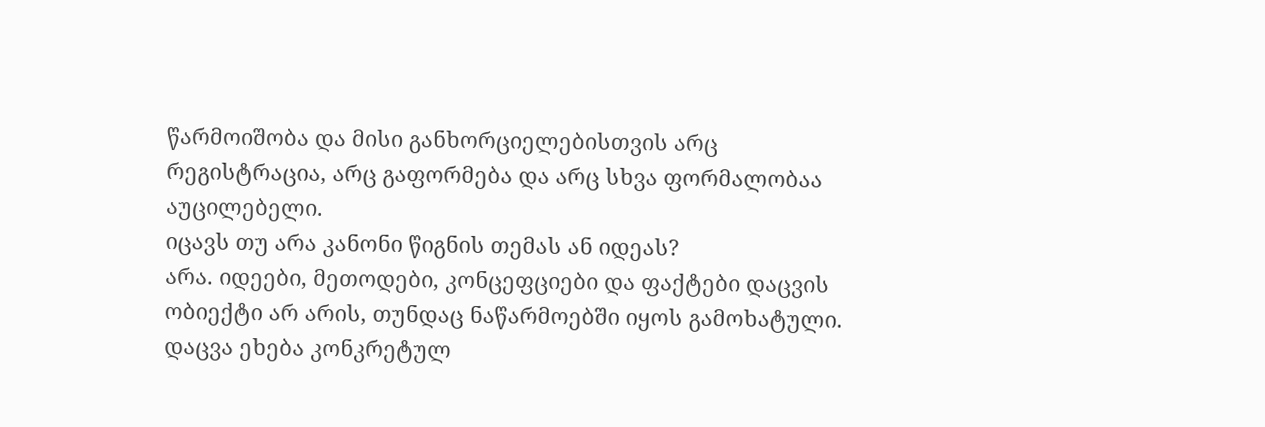წარმოიშობა და მისი განხორციელებისთვის არც რეგისტრაცია, არც გაფორმება და არც სხვა ფორმალობაა აუცილებელი.
იცავს თუ არა კანონი წიგნის თემას ან იდეას?
არა. იდეები, მეთოდები, კონცეფციები და ფაქტები დაცვის ობიექტი არ არის, თუნდაც ნაწარმოებში იყოს გამოხატული. დაცვა ეხება კონკრეტულ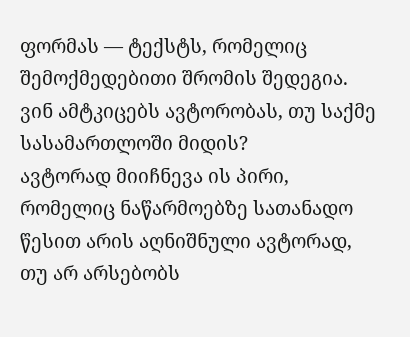ფორმას — ტექსტს, რომელიც შემოქმედებითი შრომის შედეგია.
ვინ ამტკიცებს ავტორობას, თუ საქმე სასამართლოში მიდის?
ავტორად მიიჩნევა ის პირი, რომელიც ნაწარმოებზე სათანადო წესით არის აღნიშნული ავტორად, თუ არ არსებობს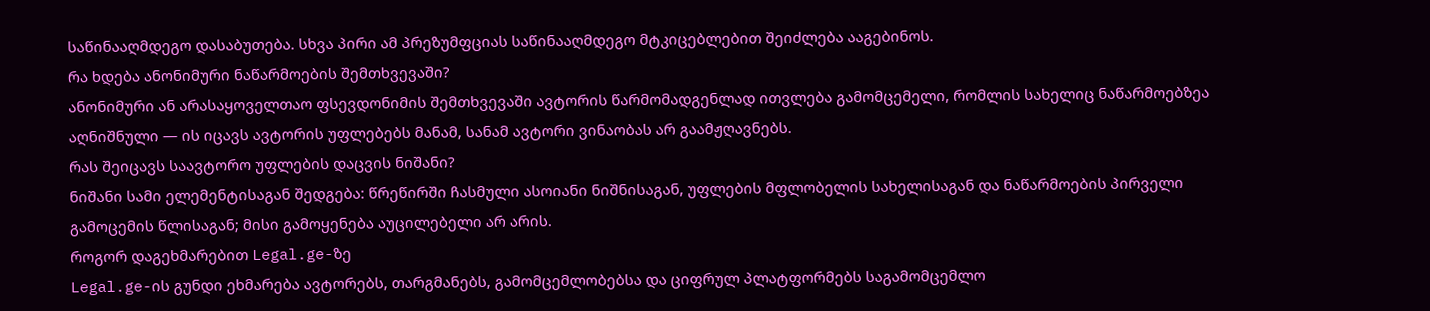საწინააღმდეგო დასაბუთება. სხვა პირი ამ პრეზუმფციას საწინააღმდეგო მტკიცებლებით შეიძლება ააგებინოს.
რა ხდება ანონიმური ნაწარმოების შემთხვევაში?
ანონიმური ან არასაყოველთაო ფსევდონიმის შემთხვევაში ავტორის წარმომადგენლად ითვლება გამომცემელი, რომლის სახელიც ნაწარმოებზეა აღნიშნული — ის იცავს ავტორის უფლებებს მანამ, სანამ ავტორი ვინაობას არ გაამჟღავნებს.
რას შეიცავს საავტორო უფლების დაცვის ნიშანი?
ნიშანი სამი ელემენტისაგან შედგება: წრეწირში ჩასმული ასოიანი ნიშნისაგან, უფლების მფლობელის სახელისაგან და ნაწარმოების პირველი გამოცემის წლისაგან; მისი გამოყენება აუცილებელი არ არის.
როგორ დაგეხმარებით Legal.ge-ზე
Legal.ge-ის გუნდი ეხმარება ავტორებს, თარგმანებს, გამომცემლობებსა და ციფრულ პლატფორმებს საგამომცემლო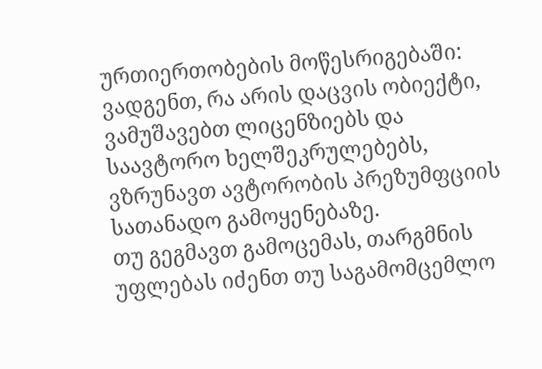ურთიერთობების მოწესრიგებაში: ვადგენთ, რა არის დაცვის ობიექტი, ვამუშავებთ ლიცენზიებს და საავტორო ხელშეკრულებებს, ვზრუნავთ ავტორობის პრეზუმფციის სათანადო გამოყენებაზე.
თუ გეგმავთ გამოცემას, თარგმნის უფლებას იძენთ თუ საგამომცემლო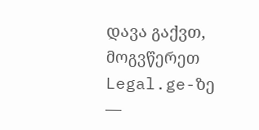დავა გაქვთ, მოგვწერეთ Legal.ge-ზე —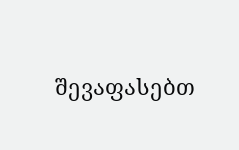შევაფასებთ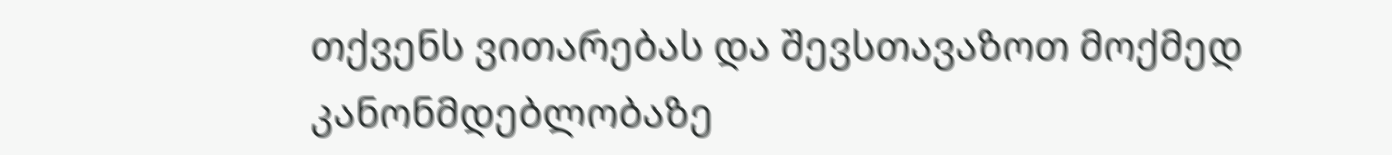თქვენს ვითარებას და შევსთავაზოთ მოქმედ კანონმდებლობაზე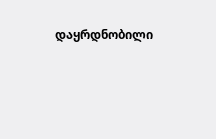დაყრდნობილი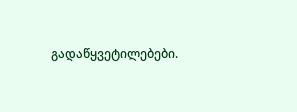გადაწყვეტილებები.